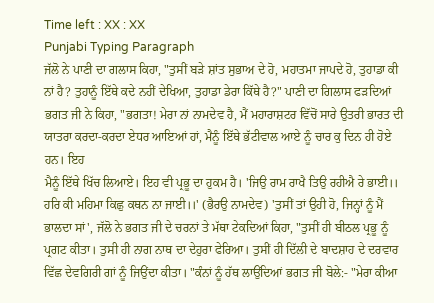Time left : XX : XX
Punjabi Typing Paragraph
ਜੱਲੋ ਨੇ ਪਾਣੀ ਦਾ ਗਲਾਸ ਕਿਹਾ, "ਤੁਸੀਂ ਬੜੇ ਸ਼ਾਂਤ ਸੁਭਾਅ ਦੇ ਹੋ, ਮਹਾਤਮਾ ਜਾਪਦੇ ਹੋ, ਤੁਹਾਡਾ ਕੀ ਨਾਂ ਹੈ? ਤੁਹਾਨੂੰ ਇੱਥੇ ਕਦੇ ਨਹੀਂ ਦੇਖਿਆ, ਤੁਹਾਡਾ ਡੇਰਾ ਕਿੱਥੇ ਹੈ?" ਪਾਣੀ ਦਾ ਗਿਲਾਸ ਫੜਦਿਆਂ
ਭਗਤ ਜੀ ਨੇ ਕਿਹਾ, "ਭਗਤਾ! ਮੇਰਾ ਨਾਂ ਨਾਮਦੇਵ ਹੈ, ਮੈਂ ਮਹਾਰਾਸ਼ਟਰ ਵਿੱਚੋਂ ਸਾਰੇ ਉਤਰੀ ਭਾਰਤ ਦੀ ਯਾਤਰਾ ਕਰਦਾ-ਕਰਦਾ ਏਧਰ ਆਇਆਂ ਹਾਂ, ਮੈਨੂੰ ਇੱਥੇ ਭੱਟੀਵਾਲ ਆਏ ਨੂੰ ਚਾਰ ਕੁ ਦਿਨ ਹੀ ਹੋਏ ਹਨ। ਇਹ
ਮੈਨੂੰ ਇੱਥੇ ਖਿੱਚ ਲਿਆਏ। ਇਹ ਵੀ ਪ੍ਰਭੂ ਦਾ ਹੁਕਮ ਹੈ। 'ਜਿਉ ਰਾਮ ਰਾਖੈ ਤਿਉ ਰਹੀਐ ਰੇ ਭਾਈ।। ਹਰਿ ਕੀ ਮਹਿਮਾ ਕਿਛੁ ਕਥਨ ਨਾ ਜਾਈ।।' (ਭੈਰਉ ਨਾਮਦੇਵ) 'ਤੁਸੀਂ ਤਾਂ ਉਹੀ ਹੋ, ਜਿਨ੍ਹਾਂ ਨੂੰ ਮੈਂ
ਭਾਲਦਾ ਸਾਂ', ਜੱਲੋ ਨੇ ਭਗਤ ਜੀ ਦੇ ਚਰਨਾਂ ਤੇ ਮੱਥਾ ਟੇਕਦਿਆਂ ਕਿਹਾ, "ਤੁਸੀਂ ਹੀ ਬੀਠਲ ਪ੍ਰਭੂ ਨੂੰ ਪ੍ਰਗਟ ਕੀਤਾ। ਤੁਸੀ ਹੀ ਨਾਗ ਨਾਥ ਦਾ ਦੇਹੁਰਾ ਫੇਰਿਆ। ਤੁਸੀਂ ਹੀ ਦਿੱਲੀ ਦੇ ਬਾਦਸ਼ਾਹ ਦੇ ਦਰਵਾਰ
ਵਿੱਛ ਦੇਵਗਿਰੀ ਗਾਂ ਨੂੰ ਜਿਉਂਦਾ ਕੀਤਾ। "ਕੰਨਾਂ ਨੂੰ ਹੱਥ ਲਾਉਂਦਿਆਂ ਭਗਤ ਜੀ ਬੋਲੇ:- "ਮੇਰਾ ਕੀਆ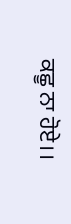ਕਛੂ ਨਾ ਹੋਏ।।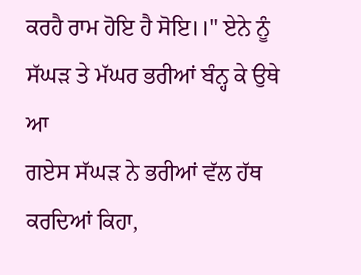ਕਰਹੈ ਰਾਮ ਹੋਇ ਹੈ ਸੋਇ।।" ਏਨੇ ਨੂੰ ਸੱਘੜ ਤੇ ਮੱਘਰ ਭਰੀਆਂ ਬੰਨ੍ਹ ਕੇ ਉਥੇ ਆ
ਗਏਸ ਸੱਘੜ ਨੇ ਭਰੀਆਂ ਵੱਲ ਹੱਥ ਕਰਦਿਆਂ ਕਿਹਾ,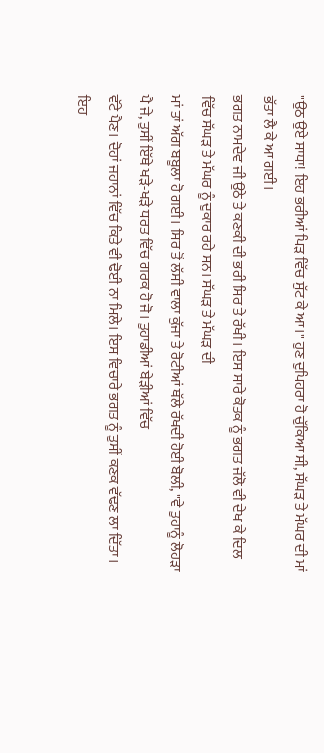"ਉਠ ਉਏ ਸਾਧਾ! ਇਹ ਭਰੀਆਂ ਪਿੜ ਵਿੱਚ ਸੁੱਟ ਕੇ ਆ।" ਹੁਣ ਦੁਪਿਹਰਾ ਹੋ ਚੁੱਕਿਆ ਸੀ, ਸੱਘੜ ਤੇ ਮੱਘਰ ਦੀ ਮਾਂ ਭੱਤਾ ਲੈ ਕੇ ਆ ਗਈ।
ਭਗਤ ਨਾਮਦੇਵ ਜੀ ਉਠੇ ਤੇ ਕਣਕੀ ਦੀ ਭਰੀ ਸਿਰ ਤੇ ਰੱਖੀ। ਇਸ ਸਾਰੇ ਕੋਤਕ ਨੂੰ ਭਗਤ ਜੱਲੋ ਵੀ ਦੇਖ ਕੇ ਦਿਲ ਵਿੱਚ ਸੱਘੜ ਤੇ ਮੱਘਰ ਨੂੰ ਦੁਕਾਰ ਰਹੇ ਸਨ। ਸੱਘੜ ਤੇ ਮੱਘੜ ਦੀ
ਮਾਂ ਤਾਂ ਅੱਗ ਬਬੂਲਾ ਹੋ ਗਈ। ਸਿਰ ਤੋਂ ਲੱਸੀ ਵਾਲਾ ਕੁੱਜਾ ਤੇ ਰੋਟੀਆਂ ਥੱਲੇ ਰੱਖਦੀ ਹੋਈ ਬੋਲੀ, "ਵੇ ਤੁਹਾਨੂੰ ਲੋਹੜਾ ਪੈ ਜੇ, ਤੁਸੀਂ ਇੱਥੇ ਖੜੇ-ਖੜੇ ਧਰਤ ਵਿੱਚ ਗਰਕ ਹੋ ਜੋ। ਤੁਹਾਡੀਆਂ ਬੇੜੀਆਂ ਵਿੱਚ
ਵੱਟੇ ਪੈਣ। ਦੋਹਾਂ ਜਹਾਨਾਂ ਵਿੱਚ ਕਿਤੇ ਵੀ ਢੋਈ ਨਾ ਮਿਲੇ। ਇਸ ਵਿਚਾਰੇ ਭਗਤ ਨੂੰ ਤੁਸੀਂ ਕਣਕ ਵੱਢਣ ਲਾ ਦਿੱਤਾ। ਇਹ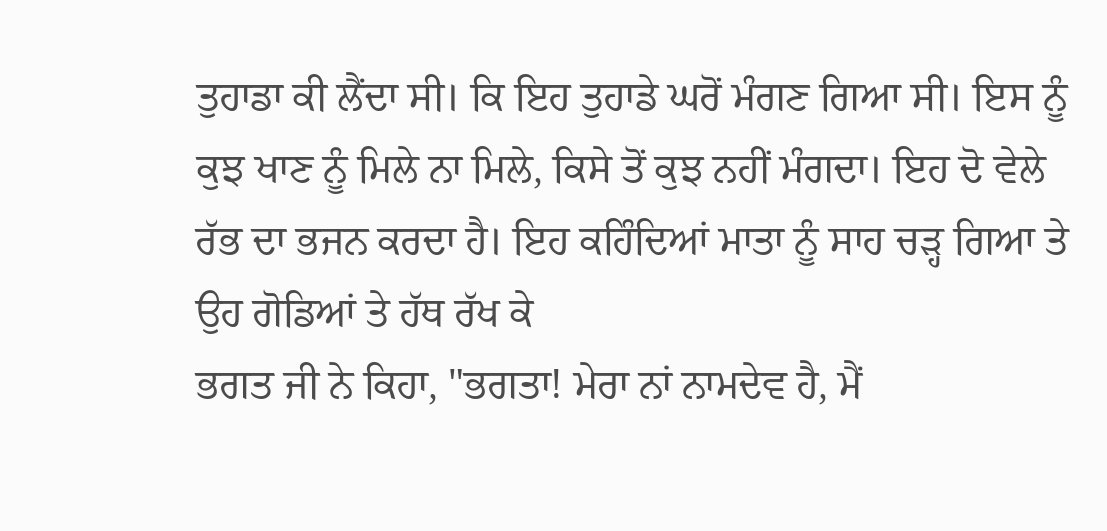ਤੁਹਾਡਾ ਕੀ ਲੈਂਦਾ ਸੀ। ਕਿ ਇਹ ਤੁਹਾਡੇ ਘਰੋਂ ਮੰਗਣ ਗਿਆ ਸੀ। ਇਸ ਨੂੰ
ਕੁਝ ਖਾਣ ਨੂੰ ਮਿਲੇ ਨਾ ਮਿਲੇ, ਕਿਸੇ ਤੋਂ ਕੁਝ ਨਹੀਂ ਮੰਗਦਾ। ਇਹ ਦੋ ਵੇਲੇ ਰੱਭ ਦਾ ਭਜਨ ਕਰਦਾ ਹੈ। ਇਹ ਕਹਿੰਦਿਆਂ ਮਾਤਾ ਨੂੰ ਸਾਹ ਚੜ੍ਹ ਗਿਆ ਤੇ ਉਹ ਗੋਡਿਆਂ ਤੇ ਹੱਥ ਰੱਖ ਕੇ
ਭਗਤ ਜੀ ਨੇ ਕਿਹਾ, "ਭਗਤਾ! ਮੇਰਾ ਨਾਂ ਨਾਮਦੇਵ ਹੈ, ਮੈਂ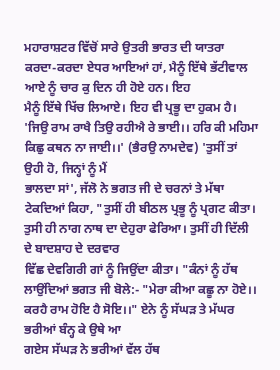ਮਹਾਰਾਸ਼ਟਰ ਵਿੱਚੋਂ ਸਾਰੇ ਉਤਰੀ ਭਾਰਤ ਦੀ ਯਾਤਰਾ ਕਰਦਾ-ਕਰਦਾ ਏਧਰ ਆਇਆਂ ਹਾਂ, ਮੈਨੂੰ ਇੱਥੇ ਭੱਟੀਵਾਲ ਆਏ ਨੂੰ ਚਾਰ ਕੁ ਦਿਨ ਹੀ ਹੋਏ ਹਨ। ਇਹ
ਮੈਨੂੰ ਇੱਥੇ ਖਿੱਚ ਲਿਆਏ। ਇਹ ਵੀ ਪ੍ਰਭੂ ਦਾ ਹੁਕਮ ਹੈ। 'ਜਿਉ ਰਾਮ ਰਾਖੈ ਤਿਉ ਰਹੀਐ ਰੇ ਭਾਈ।। ਹਰਿ ਕੀ ਮਹਿਮਾ ਕਿਛੁ ਕਥਨ ਨਾ ਜਾਈ।।' (ਭੈਰਉ ਨਾਮਦੇਵ) 'ਤੁਸੀਂ ਤਾਂ ਉਹੀ ਹੋ, ਜਿਨ੍ਹਾਂ ਨੂੰ ਮੈਂ
ਭਾਲਦਾ ਸਾਂ', ਜੱਲੋ ਨੇ ਭਗਤ ਜੀ ਦੇ ਚਰਨਾਂ ਤੇ ਮੱਥਾ ਟੇਕਦਿਆਂ ਕਿਹਾ, "ਤੁਸੀਂ ਹੀ ਬੀਠਲ ਪ੍ਰਭੂ ਨੂੰ ਪ੍ਰਗਟ ਕੀਤਾ। ਤੁਸੀ ਹੀ ਨਾਗ ਨਾਥ ਦਾ ਦੇਹੁਰਾ ਫੇਰਿਆ। ਤੁਸੀਂ ਹੀ ਦਿੱਲੀ ਦੇ ਬਾਦਸ਼ਾਹ ਦੇ ਦਰਵਾਰ
ਵਿੱਛ ਦੇਵਗਿਰੀ ਗਾਂ ਨੂੰ ਜਿਉਂਦਾ ਕੀਤਾ। "ਕੰਨਾਂ ਨੂੰ ਹੱਥ ਲਾਉਂਦਿਆਂ ਭਗਤ ਜੀ ਬੋਲੇ:- "ਮੇਰਾ ਕੀਆ ਕਛੂ ਨਾ ਹੋਏ।। ਕਰਹੈ ਰਾਮ ਹੋਇ ਹੈ ਸੋਇ।।" ਏਨੇ ਨੂੰ ਸੱਘੜ ਤੇ ਮੱਘਰ ਭਰੀਆਂ ਬੰਨ੍ਹ ਕੇ ਉਥੇ ਆ
ਗਏਸ ਸੱਘੜ ਨੇ ਭਰੀਆਂ ਵੱਲ ਹੱਥ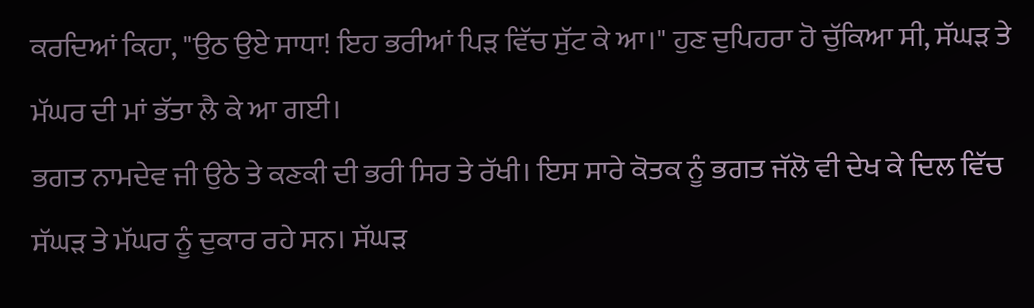ਕਰਦਿਆਂ ਕਿਹਾ, "ਉਠ ਉਏ ਸਾਧਾ! ਇਹ ਭਰੀਆਂ ਪਿੜ ਵਿੱਚ ਸੁੱਟ ਕੇ ਆ।" ਹੁਣ ਦੁਪਿਹਰਾ ਹੋ ਚੁੱਕਿਆ ਸੀ, ਸੱਘੜ ਤੇ ਮੱਘਰ ਦੀ ਮਾਂ ਭੱਤਾ ਲੈ ਕੇ ਆ ਗਈ।
ਭਗਤ ਨਾਮਦੇਵ ਜੀ ਉਠੇ ਤੇ ਕਣਕੀ ਦੀ ਭਰੀ ਸਿਰ ਤੇ ਰੱਖੀ। ਇਸ ਸਾਰੇ ਕੋਤਕ ਨੂੰ ਭਗਤ ਜੱਲੋ ਵੀ ਦੇਖ ਕੇ ਦਿਲ ਵਿੱਚ ਸੱਘੜ ਤੇ ਮੱਘਰ ਨੂੰ ਦੁਕਾਰ ਰਹੇ ਸਨ। ਸੱਘੜ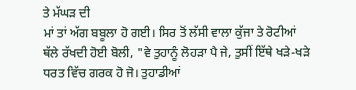ਤੇ ਮੱਘੜ ਦੀ
ਮਾਂ ਤਾਂ ਅੱਗ ਬਬੂਲਾ ਹੋ ਗਈ। ਸਿਰ ਤੋਂ ਲੱਸੀ ਵਾਲਾ ਕੁੱਜਾ ਤੇ ਰੋਟੀਆਂ ਥੱਲੇ ਰੱਖਦੀ ਹੋਈ ਬੋਲੀ, "ਵੇ ਤੁਹਾਨੂੰ ਲੋਹੜਾ ਪੈ ਜੇ, ਤੁਸੀਂ ਇੱਥੇ ਖੜੇ-ਖੜੇ ਧਰਤ ਵਿੱਚ ਗਰਕ ਹੋ ਜੋ। ਤੁਹਾਡੀਆਂ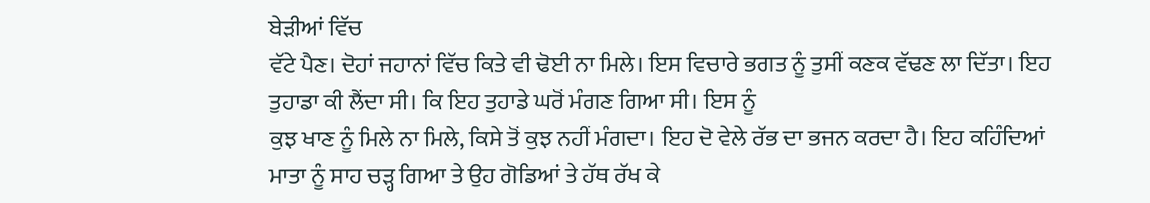ਬੇੜੀਆਂ ਵਿੱਚ
ਵੱਟੇ ਪੈਣ। ਦੋਹਾਂ ਜਹਾਨਾਂ ਵਿੱਚ ਕਿਤੇ ਵੀ ਢੋਈ ਨਾ ਮਿਲੇ। ਇਸ ਵਿਚਾਰੇ ਭਗਤ ਨੂੰ ਤੁਸੀਂ ਕਣਕ ਵੱਢਣ ਲਾ ਦਿੱਤਾ। ਇਹ ਤੁਹਾਡਾ ਕੀ ਲੈਂਦਾ ਸੀ। ਕਿ ਇਹ ਤੁਹਾਡੇ ਘਰੋਂ ਮੰਗਣ ਗਿਆ ਸੀ। ਇਸ ਨੂੰ
ਕੁਝ ਖਾਣ ਨੂੰ ਮਿਲੇ ਨਾ ਮਿਲੇ, ਕਿਸੇ ਤੋਂ ਕੁਝ ਨਹੀਂ ਮੰਗਦਾ। ਇਹ ਦੋ ਵੇਲੇ ਰੱਭ ਦਾ ਭਜਨ ਕਰਦਾ ਹੈ। ਇਹ ਕਹਿੰਦਿਆਂ ਮਾਤਾ ਨੂੰ ਸਾਹ ਚੜ੍ਹ ਗਿਆ ਤੇ ਉਹ ਗੋਡਿਆਂ ਤੇ ਹੱਥ ਰੱਖ ਕੇ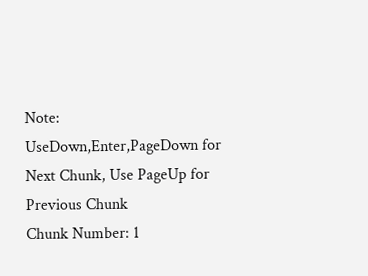Note: UseDown,Enter,PageDown for Next Chunk, Use PageUp for Previous Chunk
Chunk Number: 1